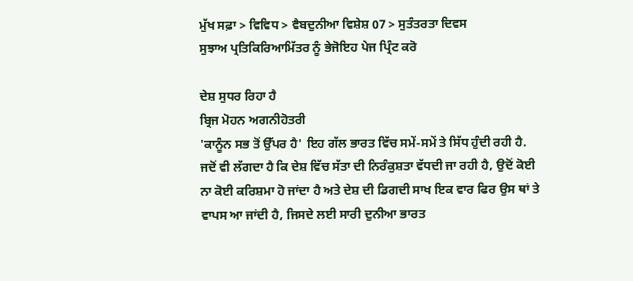ਮੁੱਖ ਸਫ਼ਾ > ਵਿਵਿਧ > ਵੈਬਦੁਨੀਆ ਵਿਸ਼ੇਸ਼ 07 > ਸੁਤੰਤਰਤਾ ਦਿਵਸ
ਸੁਝਾਅ ਪ੍ਰਤਿਕਿਰਿਆਮਿੱਤਰ ਨੂੰ ਭੇਜੋਇਹ ਪੇਜ ਪ੍ਰਿੰਟ ਕਰੋ

ਦੇਸ਼ ਸੁਧਰ ਰਿਹਾ ਹੈ
ਬ੍ਰਿਜ ਮੋਹਨ ਅਗਨੀਹੋਤਰੀ
'ਕਾਨੂੰਨ ਸਭ ਤੋਂ ਉੱਪਰ ਹੈ' ਇਹ ਗੱਲ ਭਾਰਤ ਵਿੱਚ ਸਮੇਂ-ਸਮੇਂ ਤੇ ਸਿੱਧ ਹੁੰਦੀ ਰਹੀ ਹੈ. ਜਦੋਂ ਵੀ ਲੱਗਦਾ ਹੈ ਕਿ ਦੇਸ਼ ਵਿੱਚ ਸੱਤਾ ਦੀ ਨਿਰੰਕੁਸ਼ਤਾ ਵੱਧਦੀ ਜਾ ਰਹੀ ਹੈ, ਉਦੋਂ ਕੋਈ ਨਾ ਕੋਈ ਕਰਿਸ਼ਮਾ ਹੋ ਜਾਂਦਾ ਹੈ ਅਤੇ ਦੇਸ਼ ਦੀ ਡਿਗਦੀ ਸਾਖ ਇਕ ਵਾਰ ਫਿਰ ਉਸ ਥਾਂ ਤੇ ਵਾਪਸ ਆ ਜਾਂਦੀ ਹੈ, ਜਿਸਦੇ ਲਈ ਸਾਰੀ ਦੁਨੀਆ ਭਾਰਤ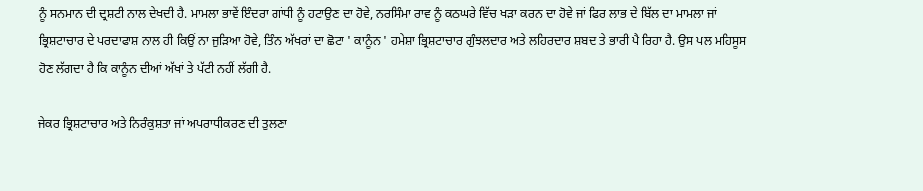ਨੂੰ ਸਨਮਾਨ ਦੀ ਦ੍ਰਸ਼ਟੀ ਨਾਲ ਦੇਖਦੀ ਹੈ. ਮਾਮਲਾ ਭਾਵੇਂ ਇੰਦਰਾ ਗਾਂਧੀ ਨੂੰ ਹਟਾਉਣ ਦਾ ਹੋਵੇ, ਨਰਸਿੰਮਾ ਰਾਵ ਨੂੰ ਕਠਘਰੇ ਵਿੱਚ ਖੜਾ ਕਰਨ ਦਾ ਹੋਵੇ ਜਾਂ ਫਿਰ ਲਾਭ ਦੇ ਬਿੱਲ ਦਾ ਮਾਮਲਾ ਜਾਂ ਭ੍ਰਿਸ਼ਟਾਚਾਰ ਦੇ ਪਰਦਾਫਾਸ਼ ਨਾਲ ਹੀ ਕਿਉਂ ਨਾ ਜੁੜਿਆ ਹੋਵੇ, ਤਿੰਨ ਅੱਖਰਾਂ ਦਾ ਛੋਟਾ ' ਕਾਨੂੰਨ ' ਹਮੇਸ਼ਾ ਭ੍ਰਿਸ਼ਟਾਚਾਰ ਗੁੰਝਲਦਾਰ ਅਤੇ ਲਹਿਰਦਾਰ ਸ਼ਬਦ ਤੇ ਭਾਰੀ ਪੈ ਰਿਹਾ ਹੈ. ਉਸ ਪਲ ਮਹਿਸੂਸ ਹੋਣ ਲੱਗਦਾ ਹੈ ਕਿ ਕਾਨੂੰਨ ਦੀਆਂ ਅੱਖਾਂ ਤੇ ਪੱਟੀ ਨਹੀਂ ਲੱਗੀ ਹੈ.

ਜੇਕਰ ਭ੍ਰਿਸ਼ਟਾਚਾਰ ਅਤੇ ਨਿਰੰਕੁਸ਼ਤਾ ਜਾਂ ਅਪਰਾਧੀਕਰਣ ਦੀ ਤੁਲਣਾ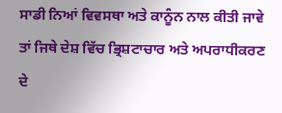ਸਾਡੀ ਨਿਆਂ ਵਿਵਸਥਾ ਅਤੇ ਕਾਨੂੰਨ ਨਾਲ ਕੀਤੀ ਜਾਵੇ ਤਾਂ ਜਿਥੇ ਦੇਸ਼ ਵਿੱਚ ਭ੍ਰਿਸ਼ਟਾਚਾਰ ਅਤੇ ਅਪਰਾਧੀਕਰਣ ਦੇ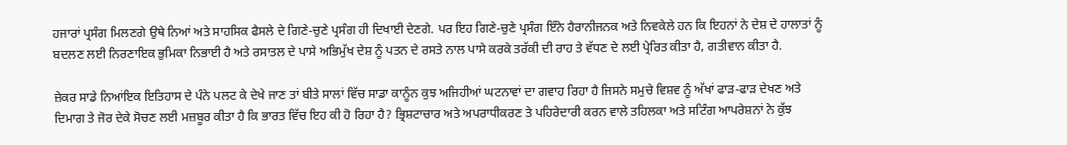ਹਜਾਰਾਂ ਪ੍ਰਸੰਗ ਮਿਲਣਗੇ ਉਥੇ ਨਿਆਂ ਅਤੇ ਸਾਹਸਿਕ ਫੈਸਲੇ ਦੇ ਗਿਣੇ-ਚੁਣੇ ਪ੍ਰਸੰਗ ਹੀ ਦਿਖਾਈ ਦੇਣਗੇ. ਪਰ ਇਹ ਗਿਣੇ-ਚੁਣੇ ਪ੍ਰਸੰਗ ਇੰਨੇ ਹੈਰਾਨੀਜਨਕ ਅਤੇ ਨਿਵਕੇਲੇ ਹਨ ਕਿ ਇਹਨਾਂ ਨੇ ਦੇਸ਼ ਦੇ ਹਾਲਾਤਾਂ ਨੂੰ ਬਦਲਣ ਲਈ ਨਿਰਣਾਇਕ ਭੁਮਿਕਾ ਨਿਭਾਈ ਹੈ ਅਤੇ ਰਸਾਤਲ ਦੇ ਪਾਸੇ ਅਭਿਮੁੱਖ ਦੇਸ਼ ਨੂੰ ਪਤਨ ਦੇ ਰਸਤੇ ਨਾਲ ਪਾਸੇ ਕਰਕੇ ਤਰੱਕੀ ਦੀ ਰਾਹ ਤੇ ਵੱਧਣ ਦੇ ਲਈ ਪ੍ਰੇਰਿਤ ਕੀਤਾ ਹੈ, ਗਤੀਵਾਨ ਕੀਤਾ ਹੈ.

ਜ਼ੇਕਰ ਸਾਡੇ ਨਿਆਂਇਕ ਇਤਿਹਾਸ ਦੇ ਪੰਨੇ ਪਲਟ ਕੇ ਦੇਖੇ ਜਾਣ ਤਾਂ ਬੀਤੇ ਸਾਲਾਂ ਵਿੱਚ ਸਾਡਾ ਕਾਨੂੰਨ ਕੁਝ ਅਜਿਹੀਆਂ ਘਟਨਾਵਾਂ ਦਾ ਗਵਾਹ ਰਿਹਾ ਹੈ ਜਿਸਨੇ ਸਮੁਚੇ ਵਿਸ਼ਵ ਨੂੰ ਅੱਖਾਂ ਫਾੜ-ਫਾੜ ਦੇਖਣ ਅਤੇ ਦਿਮਾਗ ਤੇ ਜੋਰ ਦੇਕੇ ਸੋਚਣ ਲਈ ਮਜ਼ਬੂਰ ਕੀਤਾ ਹੈ ਕਿ ਭਾਰਤ ਵਿੱਚ ਇਹ ਕੀ ਹੋ ਰਿਹਾ ਹੈ? ਭ੍ਰਿਸ਼ਟਾਚਾਰ ਅਤੇ ਅਪਰਾਧੀਕਰਣ ਤੇ ਪਹਿਰੇਦਾਰੀ ਕਰਨ ਵਾਲੇ ਤਹਿਲਕਾ ਅਤੇ ਸਟਿੰਗ ਆਪਰੇਸ਼ਨਾਂ ਨੇ ਕੁੱਝ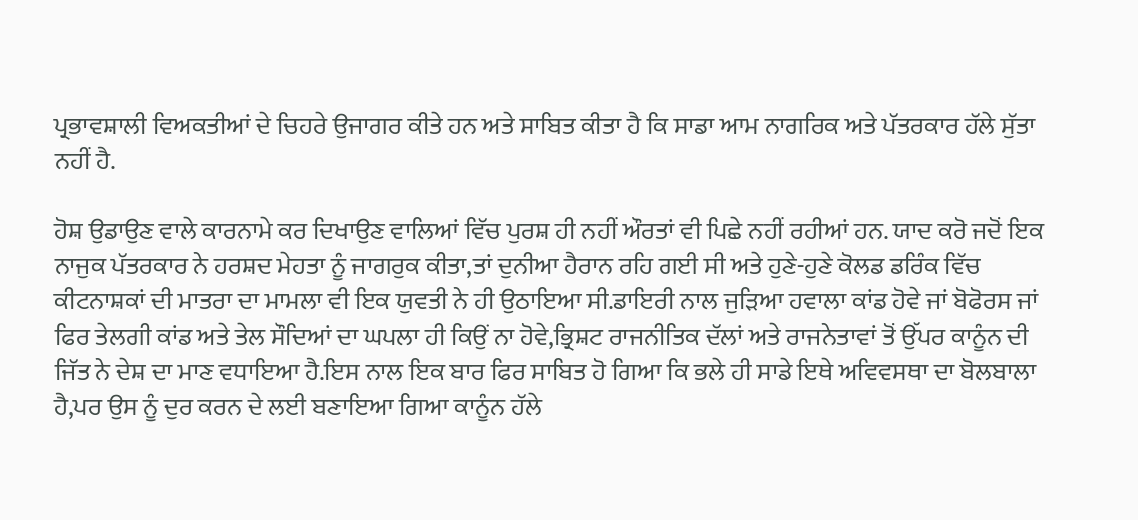ਪ੍ਰਭਾਵਸ਼ਾਲੀ ਵਿਅਕਤੀਆਂ ਦੇ ਚਿਹਰੇ ਉਜਾਗਰ ਕੀਤੇ ਹਨ ਅਤੇ ਸਾਬਿਤ ਕੀਤਾ ਹੈ ਕਿ ਸਾਡਾ ਆਮ ਨਾਗਰਿਕ ਅਤੇ ਪੱਤਰਕਾਰ ਹੱਲੇ ਸੁੱਤਾ ਨਹੀਂ ਹੈ.

ਹੋਸ਼ ਉਡਾਉਣ ਵਾਲੇ ਕਾਰਨਾਮੇ ਕਰ ਦਿਖਾਉਣ ਵਾਲਿਆਂ ਵਿੱਚ ਪੁਰਸ਼ ਹੀ ਨਹੀਂ ਔਰਤਾਂ ਵੀ ਪਿਛੇ ਨਹੀਂ ਰਹੀਆਂ ਹਨ. ਯਾਦ ਕਰੋ ਜਦੋਂ ਇਕ ਨਾਜੁਕ ਪੱਤਰਕਾਰ ਨੇ ਹਰਸ਼ਦ ਮੇਹਤਾ ਨੂੰ ਜਾਗਰੁਕ ਕੀਤਾ,ਤਾਂ ਦੁਨੀਆ ਹੈਰਾਨ ਰਹਿ ਗਈ ਸੀ ਅਤੇ ਹੁਣੇ-ਹੁਣੇ ਕੋਲਡ ਡਰਿੰਕ ਵਿੱਚ ਕੀਟਨਾਸ਼ਕਾਂ ਦੀ ਮਾਤਰਾ ਦਾ ਮਾਮਲਾ ਵੀ ਇਕ ਯੁਵਤੀ ਨੇ ਹੀ ਉਠਾਇਆ ਸੀ.ਡਾਇਰੀ ਨਾਲ ਜੁੜਿਆ ਹਵਾਲਾ ਕਾਂਡ ਹੋਵੇ ਜਾਂ ਬੋਫੋਰਸ ਜਾਂ ਫਿਰ ਤੇਲਗੀ ਕਾਂਡ ਅਤੇ ਤੇਲ ਸੌਦਿਆਂ ਦਾ ਘਪਲਾ ਹੀ ਕਿਉਂ ਨਾ ਹੋਵੇ,ਭ੍ਰਿਸ਼ਟ ਰਾਜਨੀਤਿਕ ਦੱਲਾਂ ਅਤੇ ਰਾਜਨੇਤਾਵਾਂ ਤੋਂ ਉੱਪਰ ਕਾਨੂੰਨ ਦੀ ਜਿੱਤ ਨੇ ਦੇਸ਼ ਦਾ ਮਾਣ ਵਧਾਇਆ ਹੈ.ਇਸ ਨਾਲ ਇਕ ਬਾਰ ਫਿਰ ਸਾਬਿਤ ਹੋ ਗਿਆ ਕਿ ਭਲੇ ਹੀ ਸਾਡੇ ਇਥੇ ਅਵਿਵਸਥਾ ਦਾ ਬੋਲਬਾਲਾ ਹੈ,ਪਰ ਉਸ ਨੂੰ ਦੁਰ ਕਰਨ ਦੇ ਲਈ ਬਣਾਇਆ ਗਿਆ ਕਾਨੂੰਨ ਹੱਲੇ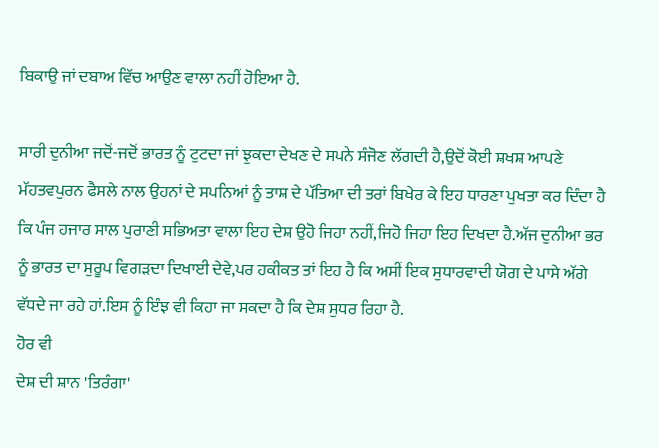ਬਿਕਾਉ ਜਾਂ ਦਬਾਅ ਵਿੱਚ ਆਉਣ ਵਾਲਾ ਨਹੀਂ ਹੋਇਆ ਹੈ.

ਸਾਰੀ ਦੁਨੀਆ ਜਦੋਂ-ਜਦੋਂ ਭਾਰਤ ਨੂੰ ਟੁਟਦਾ ਜਾਂ ਝੁਕਦਾ ਦੇਖਣ ਦੇ ਸਪਨੇ ਸੰਜੋਣ ਲੱਗਦੀ ਹੈ,ਉਦੋਂ ਕੋਈ ਸ਼ਖਸ਼ ਆਪਣੇ ਮੱਹਤਵਪੁਰਨ ਫੈਸਲੇ ਨਾਲ ਉਹਨਾਂ ਦੇ ਸਪਨਿਆਂ ਨੂੰ ਤਾਸ਼ ਦੇ ਪੱਤਿਆ ਦੀ ਤਰਾਂ ਬਿਖੇਰ ਕੇ ਇਹ ਧਾਰਣਾ ਪੁਖਤਾ ਕਰ ਦਿੰਦਾ ਹੈ ਕਿ ਪੰਜ ਹਜਾਰ ਸਾਲ ਪੁਰਾਣੀ ਸਭਿਅਤਾ ਵਾਲਾ ਇਹ ਦੇਸ਼ ਉਹੋ ਜਿਹਾ ਨਹੀਂ,ਜਿਹੋ ਜਿਹਾ ਇਹ ਦਿਖਦਾ ਹੈ.ਅੱਜ ਦੁਨੀਆ ਭਰ ਨੂੰ ਭਾਰਤ ਦਾ ਸੁਰੂਪ ਵਿਗੜਦਾ ਦਿਖਾਈ ਦੇਵੇ,ਪਰ ਹਕੀਕਤ ਤਾਂ ਇਹ ਹੈ ਕਿ ਅਸੀਂ ਇਕ ਸੁਧਾਰਵਾਦੀ ਯੋਗ ਦੇ ਪਾਸੇ ਅੱਗੇ ਵੱਧਦੇ ਜਾ ਰਹੇ ਹਾਂ.ਇਸ ਨੂੰ ਇੰਝ ਵੀ ਕਿਹਾ ਜਾ ਸਕਦਾ ਹੈ ਕਿ ਦੇਸ਼ ਸੁਧਰ ਰਿਹਾ ਹੈ.
ਹੋਰ ਵੀ
ਦੇਸ਼ ਦੀ ਸ਼ਾਨ 'ਤਿਰੰਗਾ'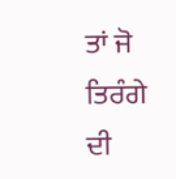ਤਾਂ ਜੋ ਤਿਰੰਗੇ ਦੀ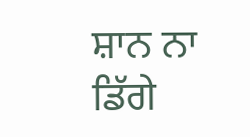ਸ਼ਾਨ ਨਾ ਡਿੱਗੇ